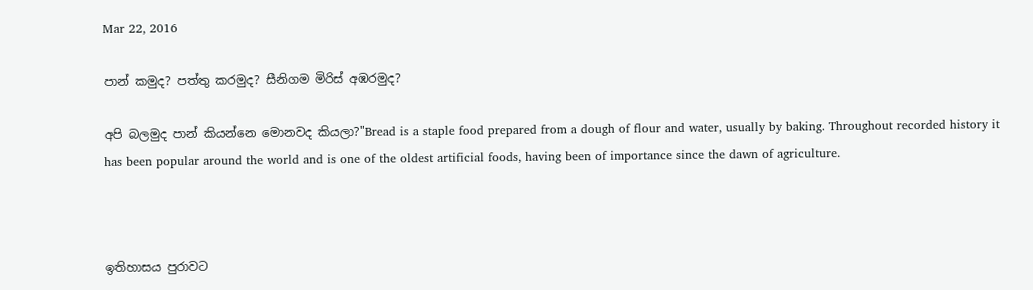Mar 22, 2016

පාන් කමුද? පත්තු කරමුද? සීනිගම මිරිස් අඹරමුද?

අපි බලමුද පාන් කියන්නෙ මොනවද කියලා?"Bread is a staple food prepared from a dough of flour and water, usually by baking. Throughout recorded history it has been popular around the world and is one of the oldest artificial foods, having been of importance since the dawn of agriculture.



ඉතිහාසය පුරාවට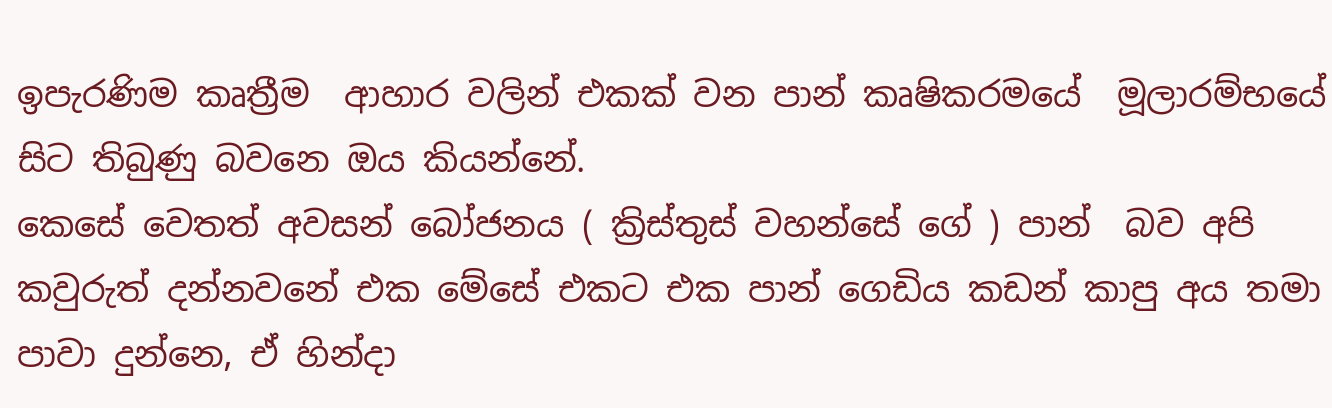ඉපැරණිම කෘත්‍රීම  ආහාර වලින් එකක් වන පාන් කෘෂිකරමයේ  මූලාරම්භයේ සිට තිබුණු බවනෙ ඔය කියන්නේ.
කෙසේ වෙතත් අවසන් බෝජනය ( ක්‍රිස්තුස් වහන්සේ ගේ ) පාන්  බව අපි කවුරුත් දන්නවනේ එක මේසේ එකට එක පාන් ගෙඩිය කඩන් කාපු අය තමා පාවා දුන්නෙ, ඒ හින්දා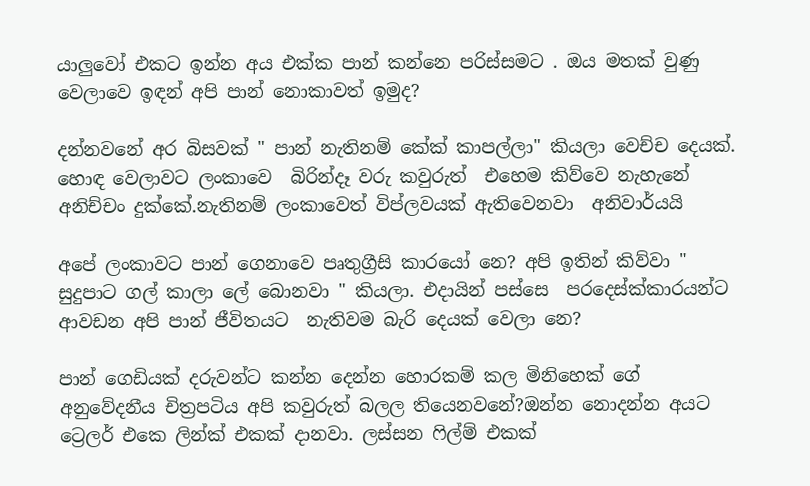යාලුවෝ එකට ඉන්න අය එක්ක පාන් කන්නෙ පරිස්සමට . ඔය මතක් වුණු වෙලාවෙ ඉඳන් අපි පාන් නොකාවත් ඉමුද?

දන්නවනේ අර බිසවක් " පාන් නැතිනම් කේක් කාපල්ලා" කියලා වෙච්ච දෙයක්. හොඳ වෙලාවට ලංකාවෙ  බිරින්දෑ වරු කවුරුත්  එහෙම කිව්වෙ නැහැනේ අනිච්චං දුක්කේ.නැතිනම් ලංකාවෙත් විප්ලවයක් ඇතිවෙනවා  අනිවාර්යයි

අපේ ලංකාවට පාන් ගෙනාවෙ පෘතුග්‍රීසි කාරයෝ නෙ? අපි ඉතින් කිව්වා " සුදුපාට ගල් කාලා ලේ බොනවා " කියලා. එදායින් පස්සෙ  පරදෙස්ක්කාරයන්ට ආවඩන අපි පාන් ජීවිතයට  නැතිවම බැරි දෙයක් වෙලා නෙ?

පාන් ගෙඩියක් දරුවන්ට කන්න දෙන්න හොරකම් කල මිනිහෙක් ගේ අනුවේදනීය චිත්‍රපටිය අපි කවුරුත් බලල තියෙනවනේ?ඔන්න නොදන්න අයට ට්‍රෙලර් එකෙ ලින්ක් එකක් දානවා. ලස්සන ෆිල්ම් එකක්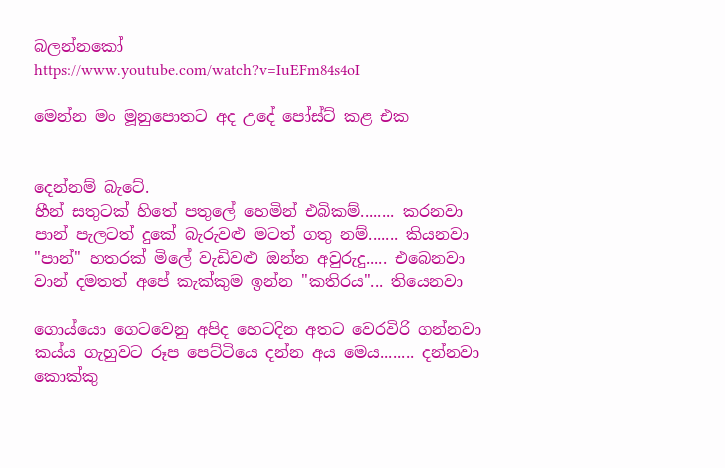බලන්නකෝ
https://www.youtube.com/watch?v=IuEFm84s4oI

මෙන්න මං මූනුපොතට අද උදේ පෝස්ට් කළ එක


දෙන්නම් බැටේ.
හීන් සතුටක් හිතේ පතුලේ හෙමින් එබිකම්........ කරනවා
පාන් පැලටත් දුකේ බැරුවළු මටත් ගතු නම්....... කියනවා
"පාන්" හතරක් මිලේ වැඩිවළු ඔන්න අවුරුදු..... එබෙනවා
වාන් දමතත් අපේ කැක්කුම ඉන්න "කතිරය"... තියෙනවා

ගොය්යො ගෙටවෙනු අපිද හෙටදින අතට වෙරවිරි ගන්නවා
කය්ය ගැහුවට රූප පෙට්ටියෙ දන්න අය මෙය........ දන්නවා
කොක්කු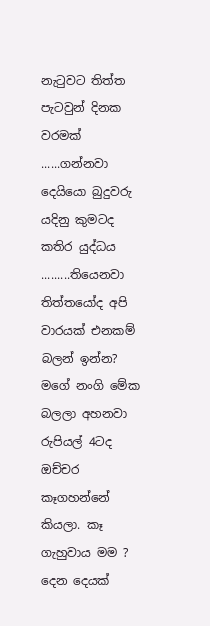නැටුවට තිත්ත පැටවුන් දිනක වරමක් ......ගන්නවා
දෙයියො බුදුවරු යදිනු කුමටද කතිර යුද්ධය .........තියෙනවා
තිත්තයෝද අපි වාරයක් එනකම් බලන් ඉන්න? මගේ නංගි මේක බලලා අහනවා රුපියල් 4ටද ඔච්චර කෑගහන්නේ කියලා. කෑ ගැහුවාය මම ?
දෙන දෙයක්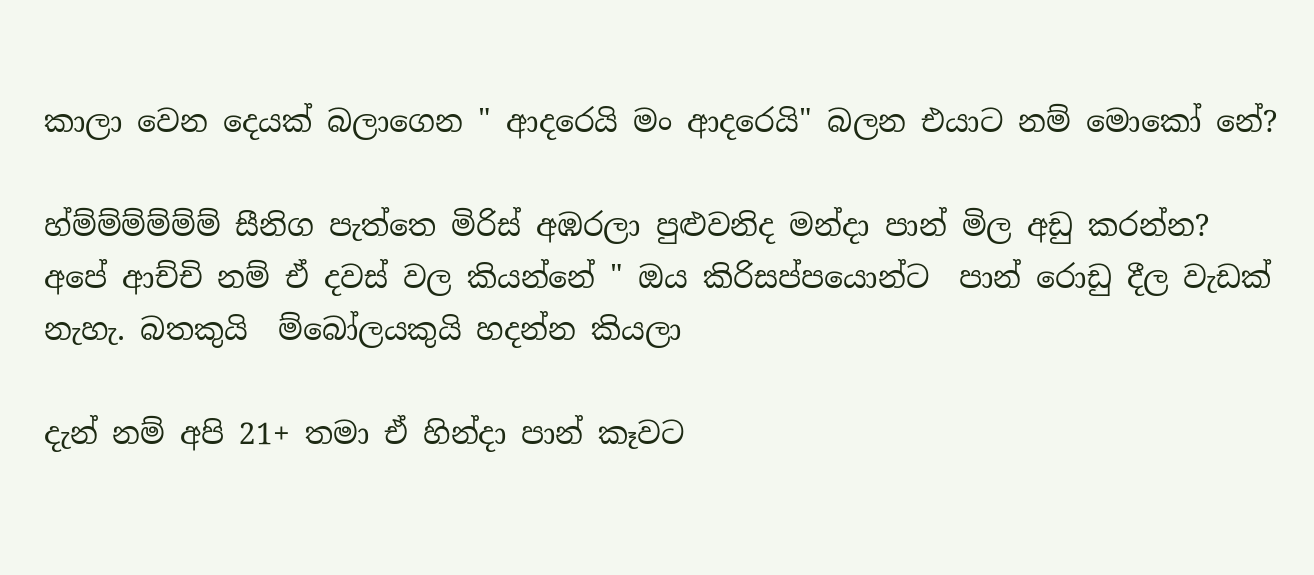කාලා වෙන දෙයක් බලාගෙන " ආදරෙයි මං ආදරෙයි" බලන එයාට නම් මොකෝ නේ?

හ්ම්ම්ම්ම්ම්ම් සීනිග පැත්තෙ මිරිස් අඹරලා පුළුවනිද මන්දා පාන් මිල අඩු කරන්න?
අපේ ආච්චි නම් ඒ දවස් වල කියන්නේ " ඔය කිරිසප්පයොන්ට  පාන් රොඩු දීල වැඩක් නැහැ. බතකුයි  ම්බෝලයකුයි හදන්න කියලා

දැන් නම් අපි 21+ තමා ඒ හින්දා පාන් කෑවට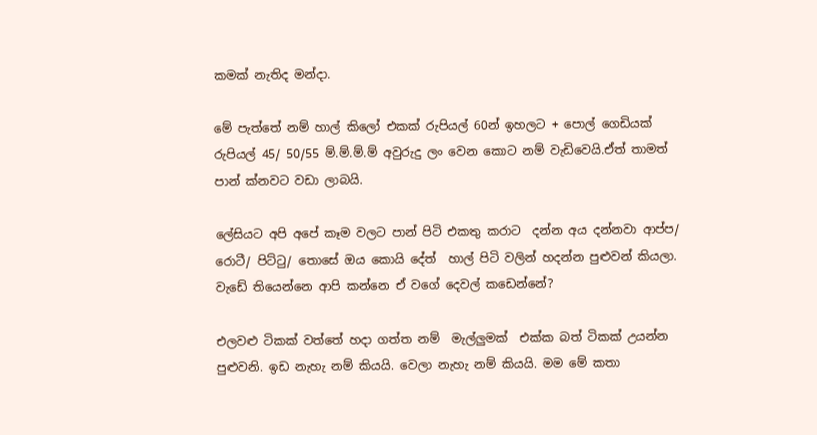කමක් නැතිද මන්දා.

මේ පැත්තේ නම් හාල් කිලෝ එකක් රුපියල් 60න් ඉහලට + පොල් ගෙඩියක් රුපියල් 45/ 50/55 ම්.ම්.ම්.ම් අවුරුදු ලං වෙන කොට නම් වැඩිවෙයි.ඒත් තාමත් පාන් ක්නවට වඩා ලාබයි.

ලේසියට අපි අපේ කෑම වලට පාන් පිටි එකතු කරාට  දන්න අය දන්නවා ආප්ප/ රොටී/ පිට්ටු/ තොසේ ඔය කොයි දේත්  හාල් පිටි වලින් හදන්න පුළුවන් කියලා. වැඩේ තියෙන්නෙ ආපි කන්නෙ ඒ වගේ දෙවල් කඩෙන්නේ?

එලවළු ටිකක් වත්තේ හදා ගත්ත නම්  මැල්ලුමක්  එක්ක බත් ටිකක් උයන්න පුළුවනි. ඉඩ නැහැ නම් කියයි. වෙලා නැහැ නම් කියයි. මම මේ කතා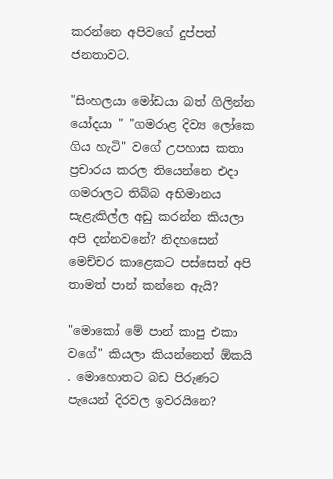කරන්නෙ අපිවගේ දුප්පත් ජනතාවට.

"සිංහලයා මෝඩයා බත් ගිලින්න යෝදයා " "ගමරාළ දිව්‍ය ලෝකෙ ගිය හැටි" වගේ උපහාස කතා  ප්‍රචාරය කරල තියෙන්නෙ එදා ගමරාලට තිබ්බ අභිමානය සැළැකිල්ල අඩු කරන්න කියලා අපි දන්නවනේ? නිදහසෙන් මෙච්චර කාළෙකට පස්සෙත් අපි තාමත් පාන් කන්නෙ ඇයි?

"මොකෝ මේ පාන් කාපු එකා වගේ" කියලා කියන්නෙත් ඕකයි . මොහොතට බඩ පිරුණට පැයෙන් දිරවල ඉවරයිනෙ?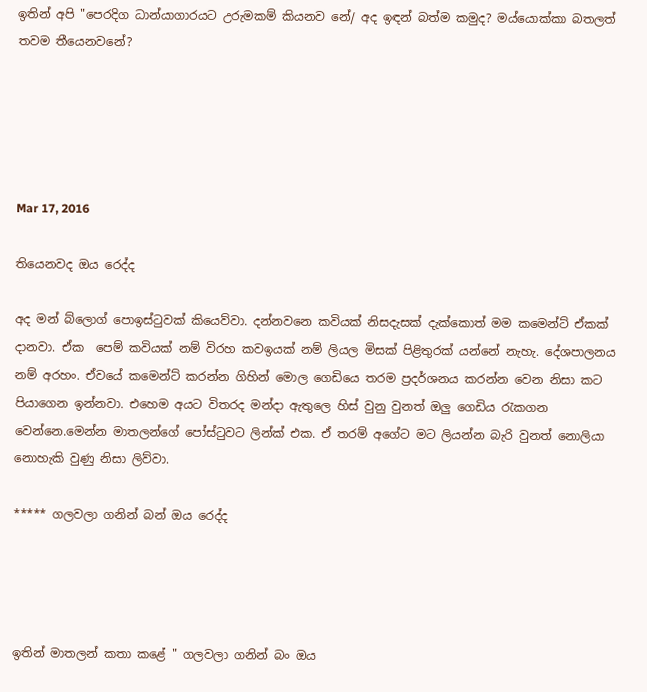ඉතින් අපි "පෙරදිග ධාන්යාගාරයට උරුමකම් කියනව නේ/ අද ඉඳන් බත්ම කමුද? මය්යොක්කා බතලත් තවම තීයෙනවනේ?





Mar 17, 2016

තියෙනවද ඔය රෙද්ද

අද මන් බ්ලොග් පොඉස්ටුවක් කියෙව්වා. දන්නවනෙ කවියක් නිසදැසක් දැක්කොත් මම කමෙන්ට් ඒකක් දානවා. ඒක  පෙම් කවියක් නම් විරහ කවඉයක් නම් ලියල මිසක් පිළිතුරක් යන්නේ නැහැ. දේශපාලනය නම් අරහං. ඒවයේ කමෙන්ට් කරන්න ගිහින් මොල ගෙඩියෙ තරම ප්‍රදර්ශනය කරන්න වෙන නිසා කට පියාගෙන ඉන්නවා. එහෙම අයට විතරද මන්දා ඇතුලෙ හිස් වුනු වුනත් ඔලු ගෙඩිය රැකගන වෙන්නෙ.මෙන්න මාතලන්ගේ පෝස්ටුවට ලින්ක් එක. ඒ තරම් අගේට මට ලියන්න බැරි වුනත් නොලියා නොහැකි වුණු නිසා ලිව්වා.

***** ගලවලා ගනින් බන් ඔය රෙද්ද




ඉතින් මාතලන් කතා කළේ " ගලවලා ගනින් බං ඔය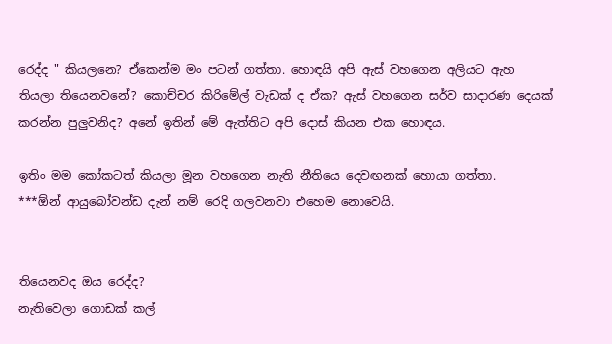රෙද්ද " කියලනෙ? ඒකෙන්ම මං පටන් ගත්තා. හොඳයි අපි ඇස් වහගෙන අලියට ඇහ තියලා තියෙනවනේ? කොච්චර කිරිමේල් වැඩක් ද ඒක? ඇස් වහගෙන සර්ව සාදාරණ දෙයක් කරන්න පුලුවනිද? අනේ ඉතින් මේ ඇත්තිට අපි දොස් කියන එක හොඳය.

ඉතිං මම කෝකටත් කියලා මූන වහගෙන නැති නීතියෙ දෙවඟනක් හොයා ගත්තා.
***ඕන් ආයුබෝවන්ඩ දැන් නම් රෙදි ගලවනවා එහෙම නොවෙයි.


තියෙනවද ඔය රෙද්ද?
නැතිවෙලා ගොඩක් කල්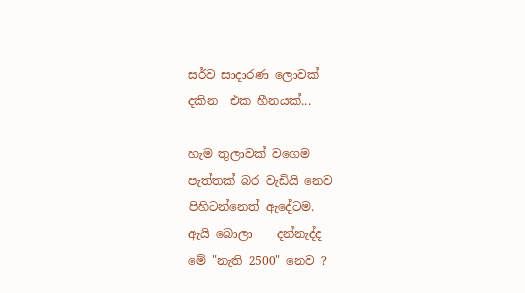සර්ව සාදාරණ ලොවක්
දකින  එක හීනයක්...

හැම තුලාවක් වගෙම
පැත්තක් බර වැඩියි නෙව
පිහිටන්නෙත් ඇදේටම.
ඇයි බොලා    දන්නැද්ද
මේ "නැති 2500" නෙව ?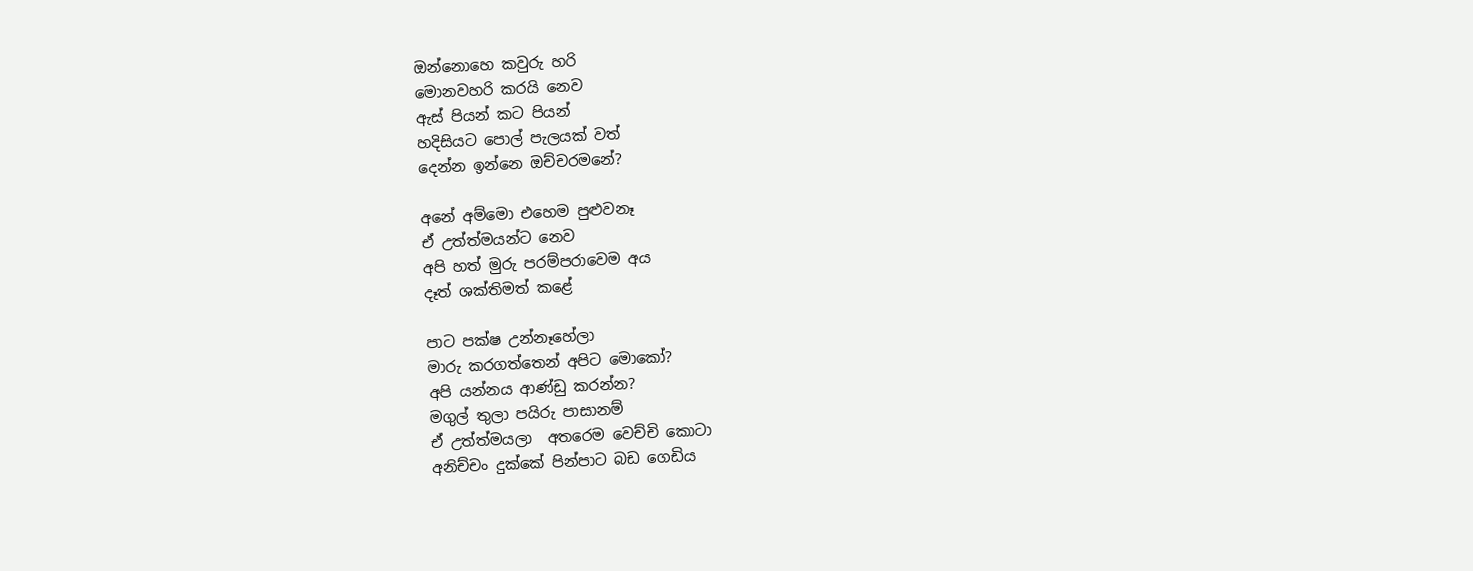ඔන්නොහෙ කවුරු හරි
මොනවහරි කරයි නෙව
ඇස් පියන් කට පියන්
හදිසියට පොල් පැලයක් වත්
දෙන්න ඉන්නෙ ඔච්චරමනේ?

අනේ අම්මො එහෙම පුළුවනෑ
ඒ උත්ත්මයන්ට නෙව
අපි හත් මුරු පරම්පරාවෙම අය
දෑත් ශක්තිමත් කළේ

පාට පක්ෂ උන්නෑහේලා
මාරු කරගත්තෙන් අපිට මොකෝ?
අපි යන්නය ආණ්ඩු කරන්න?
මගුල් තුලා පයිරු පාසානම්
ඒ උත්ත්මයලා  අතරෙම වෙච්චි කොටා
අනිච්චං දුක්කේ පින්පාට බඩ ගෙඩිය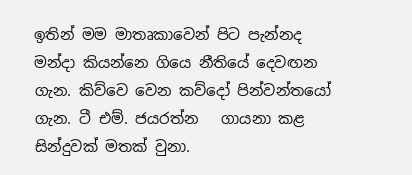ඉතින් මම මාතෘකාවෙන් පිට පැන්නද මන්දා කියන්නෙ ගියෙ නීතියේ දෙවඟන ගැන. කිව්වෙ වෙන කව්දෝ පින්වන්තයෝ ගැන. ටී එම්. ජයරත්න   ගායනා කළ සින්දුවක් මතක් වුනා.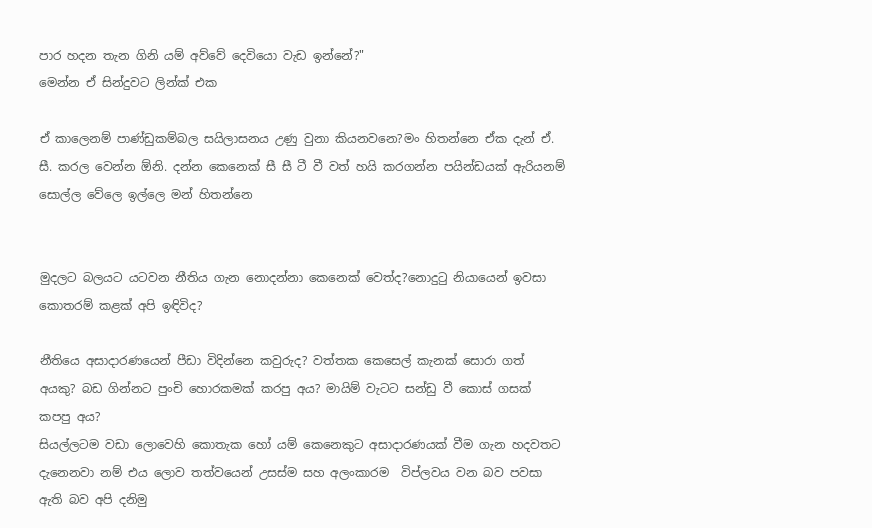පාර හදන තැන ගිනි යම් අව්වේ දෙවියො වැඩ ඉන්නේ?"
මෙන්න ඒ සින්දුවට ලින්ක් එක

ඒ කාලෙනම් පාණ්ඩුකම්බල සයිලාසනය උණු වුනා කියනවනෙ?මං හිතන්නෙ ඒක දැන් ඒ. සී. කරල වෙන්න ඕනි. දන්න කෙනෙක් සී සී ටී වී වත් හයි කරගන්න පයින්ඩයක් ඇරියනම් සොල්ල වේලෙ ඉල්ලෙ මන් හිතන්නෙ


මුදලට බලයට යටවන නීතිය ගැන නොදන්නා කෙනෙක් වෙත්ද?නොදුටු නියායෙන් ඉවසා කොතරම් කළක් අපි ඉඳිවිද?

නීතියෙ අසාදාරණයෙන් පීඩා විදින්නෙ කවුරුද? වත්තක කෙසෙල් කැනක් සොරා ගත් අයකු? බඩ ගින්නට පුංචි හොරකමක් කරපු අය? මායිම් වැටට සන්ඩු වී කොස් ගසක් කපපු අය?
සියල්ලටම වඩා ලොවෙහි කොතැක හෝ යම් කෙනෙකුට අසාදාරණයක් වීම ගැන හදවතට දැනෙනවා නම් එය ලොව තත්වයෙන් උසස්ම සහ අලංකාරම  විප්ලවය වන බව පවසා ඇති බව අපි දනිමු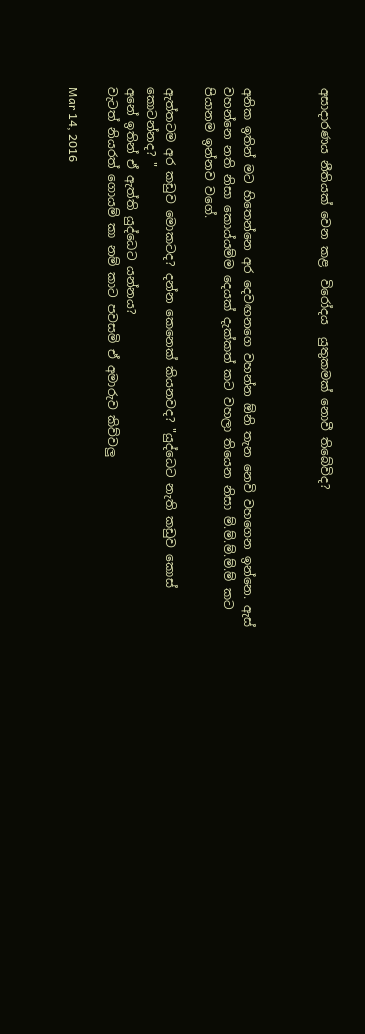අසාදාරණය නීතියක් වෙන කළ  විරෝදය  යුතුකමක් නොවී තිබේවිද?



අනික ඉතින් මට හිතෙන්නෙ අර දෙවඟනගෙ වහන්න ඕනි තැන නෙවි වහගෙන ඉන්නෙ. ඇස් වහන්නෙ නති නිසා කොය්යම්ම දෙයක් දැක්කත් කට වහලා තියෙන නිසා ම්.ම්.ම්.ම්.ම් කට පියානම ඉන්නව වගේ.

ඇත්තටම අර කඩුව මොකටද? දන්න කෙනෙක් කියනවද? "යුද්ධෙට නැති කඩුව කොස් කොටන්නද? "
අනේ ඉතින් ඒ ඇත්ති යුද්ධෙට යන්නය?
වැටත් නියරත් ගොයම් කා නම් කාට පවසමි ඒ අමාරුව කිව්වලු

Mar 14, 2016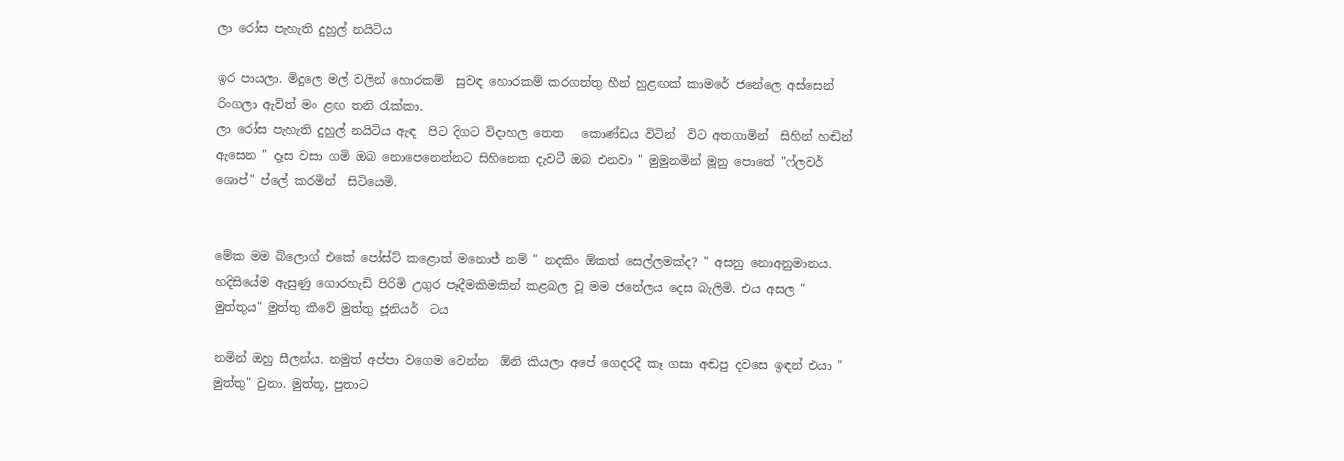ලා රෝස පැහැති දුහුල් නයිටිය

ඉර පායලා. මිදුලෙ මල් වලින් හොරකම්  සුවඳ හොරකම් කරගත්තු හීන් හුළඟක් කාමරේ ජනේලෙ අස්සෙන් රිංගලා ඇවිත් මං ළඟ තනි රැක්කා.
ලා රෝස පැහැති දුහුල් නයිටිය ඇඳ  පිට දිගට විදාහල තෙත   කොණ්ඩය විටින්  විට අතගාමින්  සිහින් හඬින් ඇසෙන " දෑස වසා ගමි ඔබ නොපෙනෙන්නට සිහිනෙක දැවටී ඔබ එනවා " මුමුනමින් මූනු පොතේ "ෆ්ලවර් ශොප්" ප්ලේ කරමින්  සිටියෙමි.


මේක මම බ්ලොග් එකේ පෝස්ට් කළොත් මනොජ් නම් " නදකිං ඕකත් සෙල්ලමක්ද? " අසනු නොඅනුමානය.
හදිසියේම ඇසුණු ගොරහැඩි පිරිමි උගුර පෑදීමකිමකින් කළබල වූ මම ජනේලය දෙස බැලිමි. එය අසල " මුත්තුය" මුත්තු කීවේ මුත්තු ජූනියර්  ටය

නමින් ඔහු සීලන්ය. නමුත් අප්පා වගෙම වෙන්න  ඕනි කියලා අපේ ගෙදරදී කෑ ගසා අඬපු දවසෙ ඉඳන් එයා " මුත්තු" වුනා. මුත්තූ, පුතාට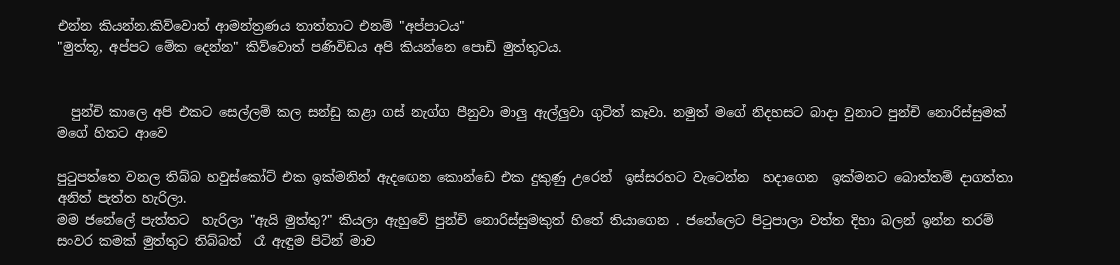එන්න කියන්න.කිව්වොත් ආමන්ත්‍රණය තාත්තාට එනම් "අප්පාටය"
"මුත්තූ, අප්පට මේක දෙන්න" කිව්වොත් පණිවිඩය අපි කියන්නෙ පොඩි මුත්තුටය.


  පුන්චි කාලෙ අපි එකට සෙල්ලම් කල සන්ඩු කළා ගස් නැග්ග පීනුවා මාලු ඇල්ලුවා ගුටිත් කෑවා. නමුත් මගේ නිදහසට බාදා වුනාට පුන්චි නොරිස්සුමක් මගේ හිතට ආවෙ

පුටුපත්තෙ වනල තිබ්බ හවුස්කෝට් එක ඉක්මනින් ඇදඟෙන කොන්ඩෙ එක දුකුණු උරෙන්  ඉස්සරහට වැටෙන්න  හදාගෙන  ඉක්මනට බොත්තම් දාගත්තා අනිත් පැත්ත හැරිලා.
මම ජනේලේ පැත්තට  හැරිලා "ඇයි මුත්තු?" කියලා ඇහුවේ පුන්චි නොරිස්සුමකුත් හිතේ තියාගෙන . ජනේලෙට පිටුපාලා වත්ත දිහා බලන් ඉන්න තරම් සංවර කමක් මුත්තුට තිබ්බත්  රෑ ඇඳුම පිටින් මාව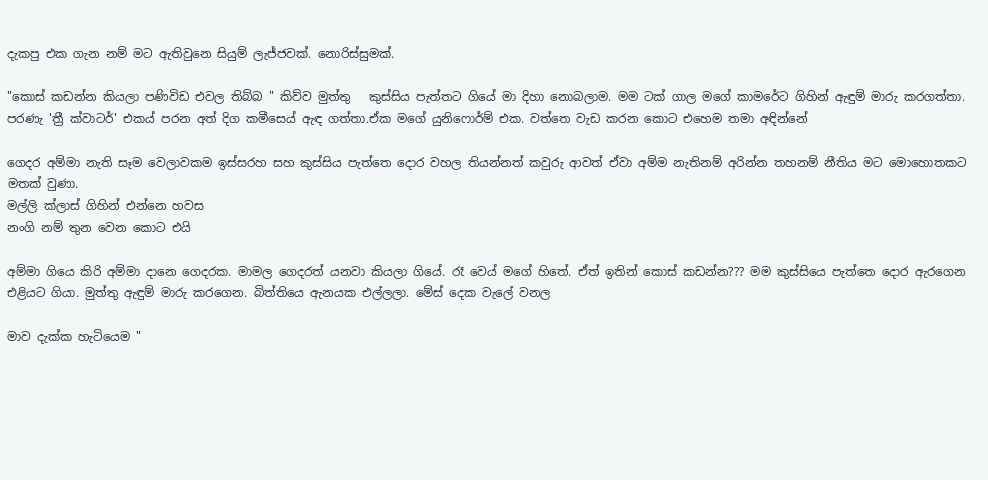දැකපු එක ගැන නම් මට ඇතිවුනෙ සියුම් ලැජ්ජවක්. නොරිස්සුමක්.

"කොස් කඩන්න කියලා පණිවිඩ එවල තිබ්බ " කිව්ව මුත්තු   කුස්සිය පැත්තට ගියේ මා දිහා නොබලාම. මම ටක් ගාල මගේ කාමරේට ගිහින් ඇඳුම් මාරු කරගත්තා. පරණැ 'ත්‍රී ක්වාටර්' එකය් පරන අත් දිග කමීසෙය් ඇඳ ගත්තා.ඒක මගේ යුනිෆොර්ම් එක. වත්තෙ වැඩ කරන කොට එහෙම තමා අඳින්නේ

ගෙදර අම්මා නැති සෑම වෙලාවකම ඉස්සරහ සහ කුස්සිය පැත්තෙ දොර වහල තියන්නත් කවුරු ආවත් ඒවා අම්ම නැතිනම් අරින්න තහනම් නීතිය මට මොහොතකට මතක් වුණා.
මල්ලි ක්ලාස් ගිහින් එන්නෙ හවස
නංගි නම් තුන වෙන කොට එයි

අම්මා ගියෙ කිරි අම්මා දානෙ ගෙදරක. මාමල ගෙදරත් යනවා කියලා ගියේ. රෑ වෙය් මගේ හිතේ. ඒත් ඉතින් කොස් කඩන්න??? මම කුස්සියෙ පැත්තෙ දොර ඇරගෙන එළියට ගියා. මුත්තු ඇඳුම් මාරු කරගෙන. බිත්තියෙ ඇනයක එල්ලලා. මේස් දෙක වැලේ වනල

මාව දැක්ක හැටියෙම "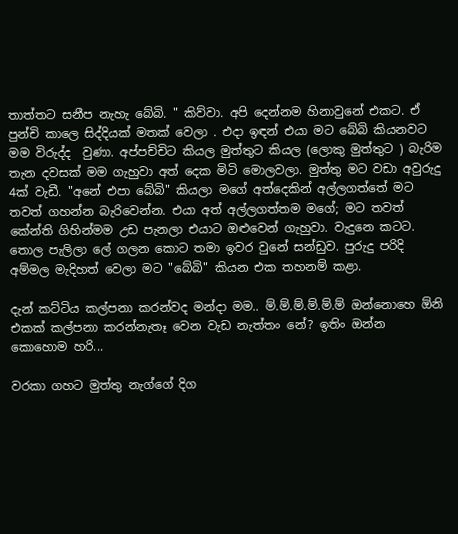තාත්තට සනීප නැහැ බේබි. " කිව්වා. අපි දෙන්නම හිනාවුනේ එකට. ඒ පුන්චි කාලෙ සිද්දියක් මතක් වෙලා . එදා ඉඳන් එයා මට බේබි කියනවට මම විරුද්ද  වුණා. අප්පච්චිට කියල මුත්තුට කියල (ලොකු මුත්තුට ) බැරිම තැන දවසක් මම ගැහුවා අත් දෙක මිටි මොලවලා. මුත්තු මට වඩා අවුරුදු 4ක් වැඩී. "අනේ එපා බේබි" කියලා මගේ අත්දෙකින් අල්ලගත්තේ මට තවත් ගහන්න බැරිවෙන්න. එයා අත් අල්ලගත්තම මගේ; මට තවත් කේන්ති ගිහින්මම උඩ පැනලා එයාට ඔළුවෙන් ගැහුවා. වැදුනෙ කටට. තොල පැලිලා ලේ ගලන කොට තමා ඉවර වුනේ සන්ඩුව. පුරුදු පරිදි අම්මල මැදිහත් වෙලා මට "බේබි" කියන එක තහනම් කළා.

දැන් කට්ටිය කල්පනා කරන්වද මන්දා මම.. ම්.ම්.ම්.ම්.ම්.ම් ඔන්නොහෙ ඕනි එකක් කල්පනා කරන්නැතෑ වෙන වැඩ නැත්තං නේ? ඉතිං ඔන්න කොහොම හරි...

වරකා ගහට මුත්තු නැග්ගේ දිග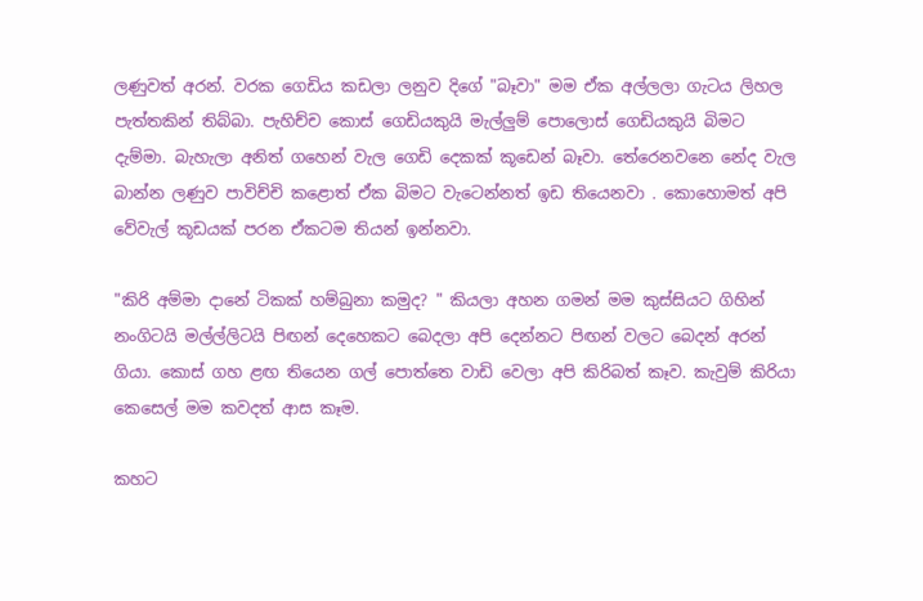ලණුවත් අරන්. වරක ගෙඩිය කඩලා ලනුව දිගේ "බෑවා" මම ඒක අල්ලලා ගැටය ලිහල පැත්තකින් තිබ්බා. පැහිච්ච කොස් ගෙඩියකුයි මැල්ලුම් පොලොස් ගෙඩියකුයි බිමට දැම්මා. බැහැලා අනිත් ගහෙන් වැල ගෙඩි දෙකක් කූඩෙන් බෑවා. තේරෙනවනෙ නේද වැල බාන්න ලණුව පාවිච්චි කළොත් ඒක බිමට වැටෙන්නත් ඉඩ තියෙනවා . කොහොමත් අපි වේවැල් කූඩයක් පරන ඒකටම තියන් ඉන්නවා.

"කිරි අම්මා දානේ ටිකක් හම්බුනා කමුද? " කියලා අහන ගමන් මම කුස්සියට ගිහින් නංගිටයි මල්ල්ලිටයි පිඟන් දෙහෙකට බෙදලා අපි දෙන්නට පිඟන් වලට බෙදන් අරන් ගියා. කොස් ගහ ළඟ තියෙන ගල් පොත්තෙ වාඩි වෙලා අපි කිරිබත් කෑව. කැවුම් කිරියා කෙසෙල් මම කවදත් ආස කෑම.

කහට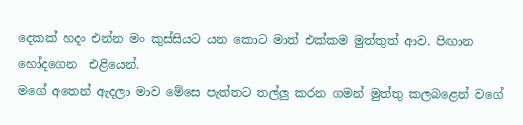දෙකක් හදං එන්න මං කුස්සියට යන කොට මාත් එක්කම මුත්තුත් ආව. පිඟාන හෝදගෙන  එළියෙන්.
මගේ අතෙන් ඇදලා මාව මේසෙ පැත්තට තල්ලු කරන ගමන් මුත්තු කලබළෙන් වගේ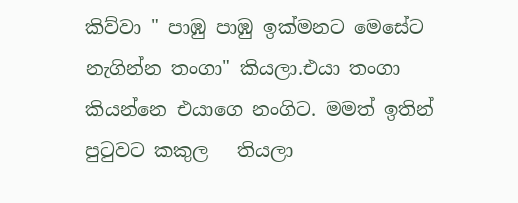කිව්වා " පාඹු පාඹු ඉක්මනට මෙසේට නැගින්න තංගා" කියලා.එයා තංගා කියන්නෙ එයාගෙ නංගිට. මමත් ඉතින් පුටුවට කකුල   තියලා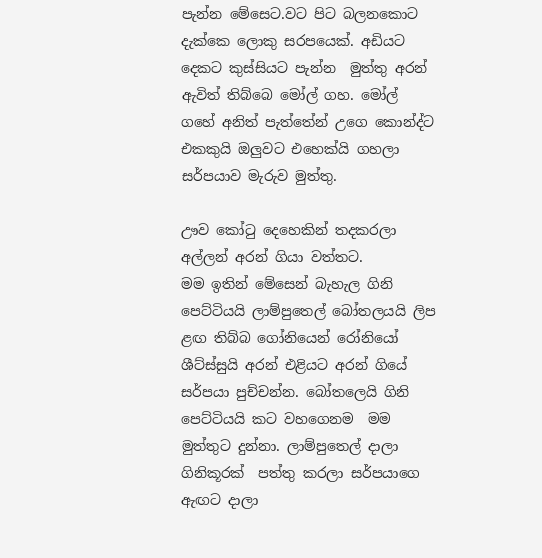පැන්න මේසෙට.වට පිට බලනකොට දැක්කෙ ලොකු සරපයෙක්. අඩියට දෙකට කුස්සියට පැන්න  මුත්තු අරන් ඇවිත් තිබ්බෙ මෝල් ගහ. මෝල් ගහේ අනිත් පැත්තේන් උගෙ කොන්ද්ට එකකුයි ඔලුවට එහෙක්යි ගහලා සර්පයාව මැරුව මුත්තු.

ඌව කෝටු දෙහෙකින් තදකරලා අල්ලන් අරන් ගියා වත්තට.
මම ඉතින් මේසෙන් බැහැල ගිනි පෙට්ටියයි ලාම්පුතෙල් බෝතලයයි ලිප ළඟ තිබ්බ ගෝනියෙන් රෝනියෝ ශීට්ස්සුයි අරන් එළියට අරන් ගියේ සර්පයා පුච්චන්න. බෝතලෙයි ගිනි පෙට්ටියයි කට වහගෙනම  මම මුත්තුට දුන්නා. ලාම්පුතෙල් දාලා ගිනිකූරක්  පත්තු කරලා සර්පයාගෙ ඇඟට දාලා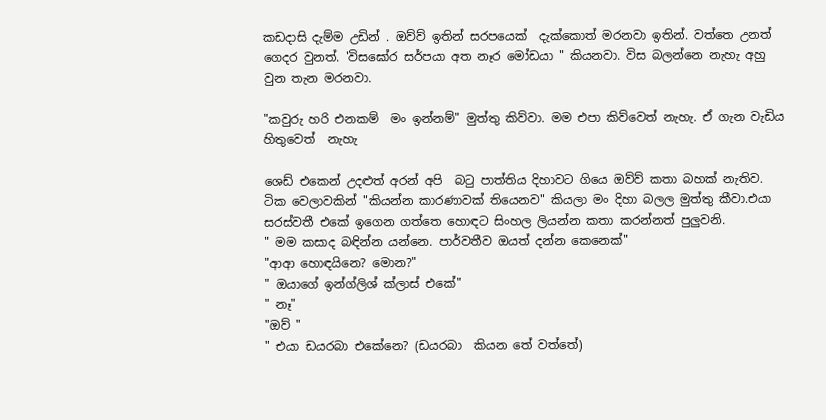කඩදාසි දැම්ම උඩින් . ඔව්ව් ඉතින් සරපයෙක්  දැක්කොත් මරනවා ඉතින්. වත්තෙ උනත් ගෙදර වුනත්. 'විසඝෝර සර්පයා අත නෑර මෝඩයා " කියනවා. විස බලන්නෙ නැහැ අහු වුන තැන මරනවා.

"කවුරු හරි එනකම්  මං ඉන්නම්" මුත්තු කිව්වා. මම එපා කිව්වෙත් නැහැ. ඒ ගැන වැඩිය හිතුවෙත්  නැහැ

ශෙඩ් එකෙන් උදළුත් අරන් අපි  බටු පාත්තිය දිහාවට ගියෙ ඔව්ව් කතා බහක් නැතිව. ටික වෙලාවකින් "කියන්න කාරණාවක් තියෙනව" කියලා මං දිහා බලල මුත්තු කීවා.එයා සරස්වතී එකේ ඉගෙන ගත්තෙ හොඳට සිංහල ලියන්න කතා කරන්නත් පුලුවනි.
" මම කසාද බඳින්න යන්නෙ. පාර්වතීව ඔයත් දන්න කෙනෙක්"
"ආආ හොඳයිනෙ? මොන?"
" ඔයාගේ ඉන්ග්ලිශ් ක්ලාස් එකේ"
" නෑ"
"ඔව් "
" එයා ඩයරබා එකේනෙ? (ඩයරබා  කියන තේ වත්තේ)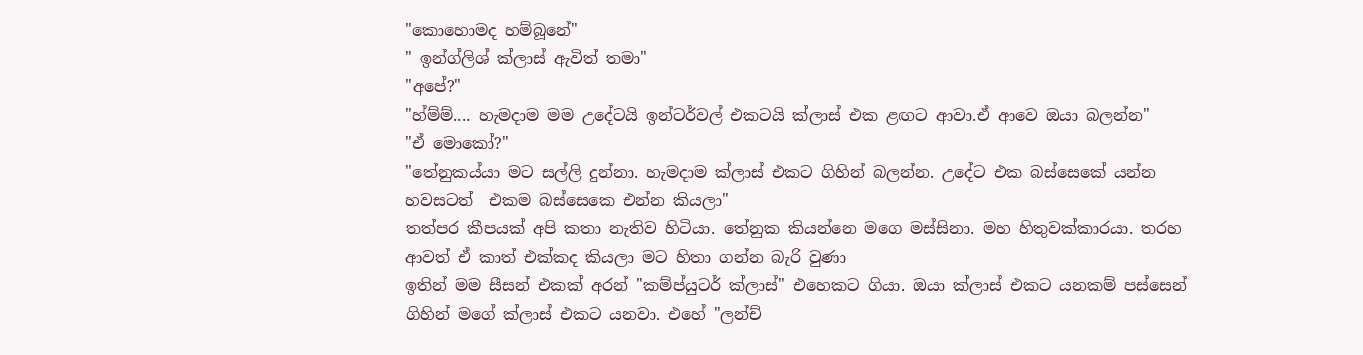"කොහොමද හම්බූනේ"
" ඉන්ග්ලිශ් ක්ලාස් ඇවිත් තමා"
"අපේ?"
"හ්ම්ම්.... හැමදාම මම උදේටයි ඉන්ටර්වල් එකටයි ක්ලාස් එක ළඟට ආවා.ඒ ආවෙ ඔයා බලන්න"
"ඒ මොකෝ?"
"තේනුකය්යා මට සල්ලි දුන්නා. හැමදාම ක්ලාස් එකට ගිහින් බලන්න. උදේට එක බස්සෙකේ යන්න හවසටත්  එකම බස්සෙකෙ එන්න කියලා"
තත්පර කීපයක් අපි කතා නැතිව හිටියා. තේනුක කියන්නෙ මගෙ මස්සිනා. මහ හිතුවක්කාරයා. තරහ ආවත් ඒ කාත් එක්කද කියලා මට හිතා ගන්න බැරි වුණා
ඉතින් මම සීසන් එකක් අරන් "කම්ප්යුටර් ක්ලාස්" එහෙකට ගියා. ඔයා ක්ලාස් එකට යනකම් පස්සෙන් ගිහින් මගේ ක්ලාස් එකට යනවා. එහේ "ලන්ච්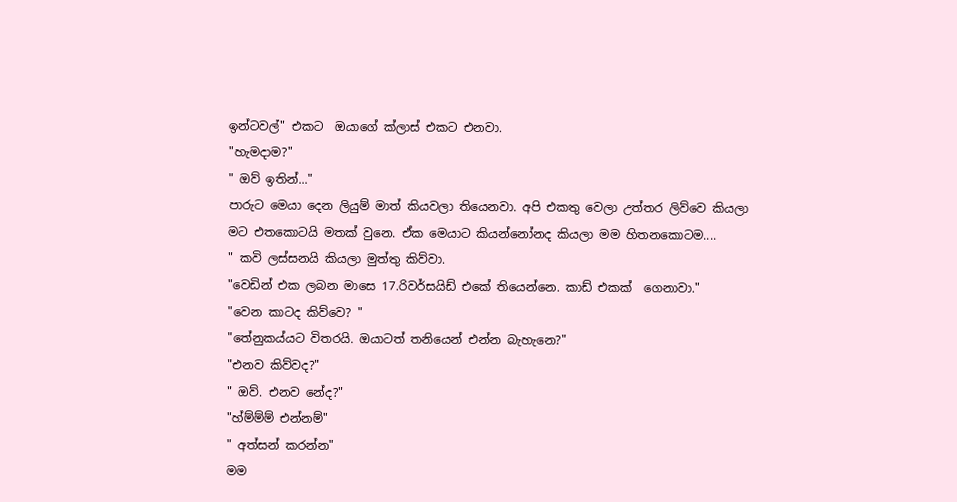ඉන්ටවල්" එකට  ඔයාගේ ක්ලාස් එකට එනවා.
"හැමදාම?"
" ඔව් ඉතින්..."
පාරුට මෙයා දෙන ලියුම් මාත් කියවලා තියෙනවා. අපි එකතු වෙලා උත්තර ලිව්වෙ කියලා මට එතකොටයි මතක් වුනෙ. ඒක මෙයාට කියන්නෝනද කියලා මම හිතනකොටම....
" කවි ලස්සනයි කියලා මුත්තු කිව්වා.
"වෙඩින් එක ලබන මාසෙ 17.රිවර්සයිඩ් එකේ තියෙන්නෙ. කාඩ් එකක්  ගෙනාවා."
"වෙන කාටද කිව්වෙ? "
"තේනුකය්යට විතරයි. ඔයාටත් තනියෙන් එන්න බැහැනෙ?"
"එනව කිව්වද?"
" ඔව්. එනව නේද?"
"හ්ම්ම්ම් එන්නම්"
" අත්සන් කරන්න"
මම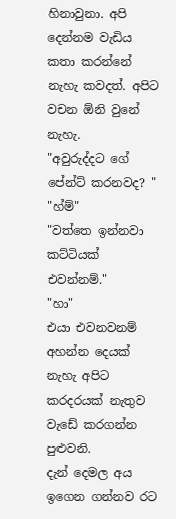හිනාවුනා. අපි දෙන්නම වැඩිය කතා කරන්නේ නැහැ කවදත්. අපිට වචන ඕනි වුනේ නැහැ.
"අවුරුද්දට ගේ පේන්ට් කරනවද? "
"හ්ම්"
"වත්තෙ ඉන්නවා කට්ටියක් එවන්නම්."
"හා"
එයා එවනවනම් අහන්න දෙයක් නැහැ අපිට කරදරයක් නැතුව වැඩේ කරගන්න පුළුවනි.
දැන් දෙමල අය ඉගෙන ගන්නව රට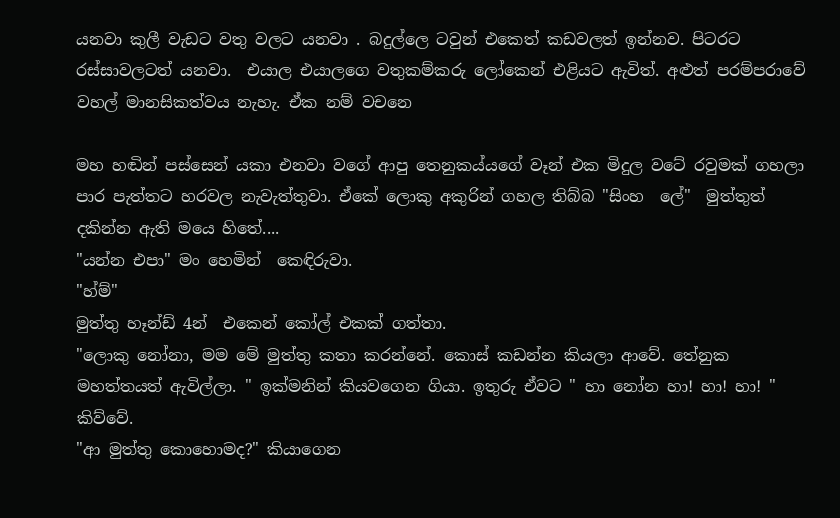යනවා කුලී වැඩට වතු වලට යනවා . බදුල්ලෙ ටවුන් එකෙත් කඩවලත් ඉන්නව. පිටරට රස්සාවලටත් යනවා.  එයාල එයාලගෙ වතුකම්කරු ලෝකෙන් එළියට ඇවිත්. අළුත් පරම්පරාවේ වහල් මානසිකත්වය නැහැ. ඒක නම් වචනෙ

මහ හඬින් පස්සෙන් යකා එනවා වගේ ආපු තෙනුකය්යගේ වෑන් එක මිදුල වටේ රවුමක් ගහලා පාර පැත්තට හරවල නැවැත්තුවා. ඒකේ ලොකු අකුරින් ගහල තිබ්බ "සිංහ  ලේ"  මුත්තුත් දකින්න ඇති මයෙ හිතේ....
"යන්න එපා" මං හෙමින්  කෙඳිරුවා.
"හ්ම්"
මුත්තු හෑන්ඩ් 4න්  එකෙන් කෝල් එකක් ගත්තා.
"ලොකු නෝනා, මම මේ මුත්තු කතා කරන්නේ. කොස් කඩන්න කියලා ආවේ. තේනුක  මහත්තයත් ඇවිල්ලා. " ඉක්මනින් කියවගෙන ගියා. ඉතුරු ඒවට " හා නෝන හා! හා! හා! " කිව්වේ.
"ආ මුත්තු කොහොමද?" කියාගෙන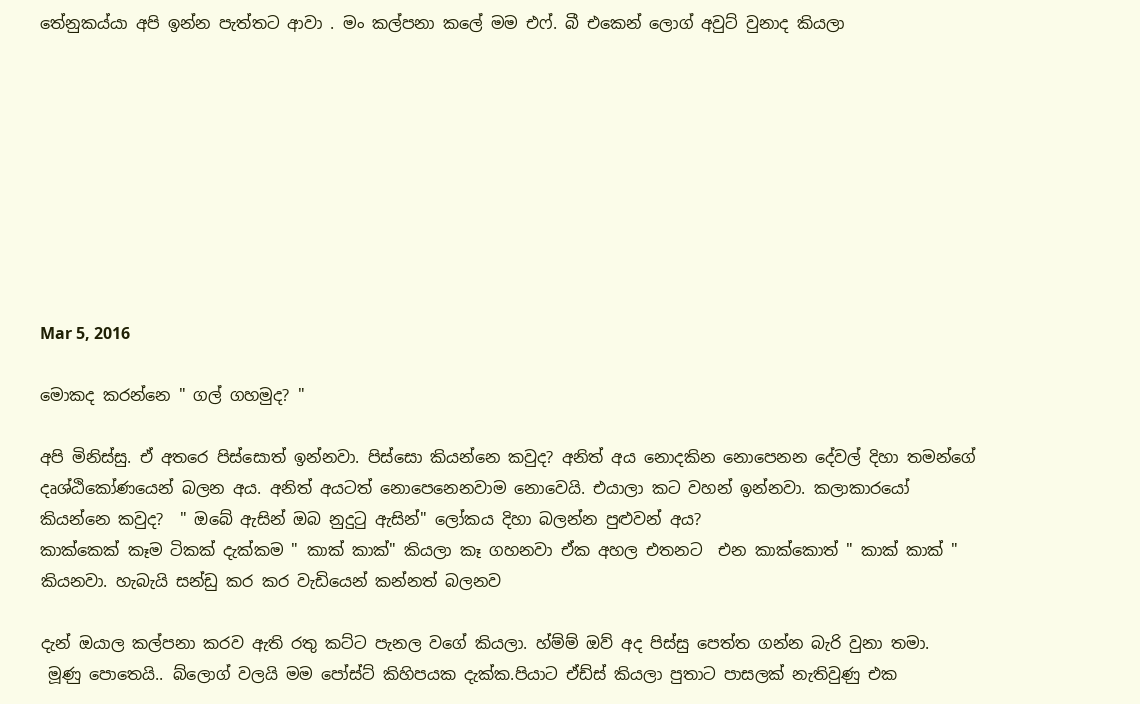තේනුකය්යා අපි ඉන්න පැත්තට ආවා . මං කල්පනා කලේ මම එෆ්. බී එකෙන් ලොග් අවුට් වුනාද කියලා









Mar 5, 2016

මොකද කරන්නෙ " ගල් ගහමුද? "

අපි මිනිස්සු. ඒ අතරෙ පිස්සොත් ඉන්නවා. පිස්සො කියන්නෙ කවුද? අනිත් අය නොදකින නොපෙනන දේවල් දිහා තමන්ගේ දෘශ්ඨිකෝණයෙන් බලන අය. අනිත් අයටත් නොපෙනෙනවාම නොවෙයි. එයාලා කට වහන් ඉන්නවා. කලාකාරයෝ කියන්නෙ කවුද?  " ඔබේ ඇසින් ඔබ නුදුටු ඇසින්" ලෝකය දිහා බලන්න පුළුවන් අය?
කාක්කෙක් කෑම ටිකක් දැක්කම " කාක් කාක්" කියලා කෑ ගහනවා ඒක අහල එතනට  එන කාක්කොත් " කාක් කාක් " කියනවා. හැබැයි සන්ඩු කර කර වැඩියෙන් කන්නත් බලනව

දැන් ඔයාල කල්පනා කරව ඇති රතු කට්ට පැනල වගේ කියලා. හ්ම්ම් ඔව් අද පිස්සු පෙත්ත ගන්න බැරි වුනා තමා.
 මූණු පොතෙයි.. බ්ලොග් වලයි මම පෝස්ට් කිහිපයක දැක්ක.පියාට ඒඩ්ස් කියලා පුතාට පාසලක් නැතිවුණු එක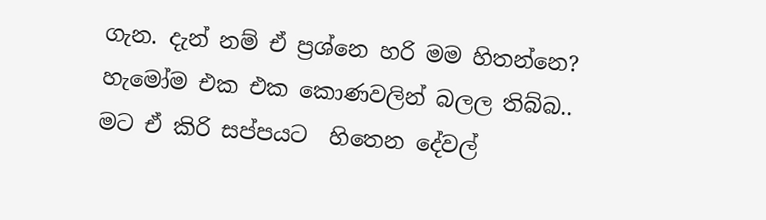ගැන. දැන් නම් ඒ ප්‍රශ්නෙ හරි මම හිතන්නෙ?
හැමෝම එක එක කොණවලින් බලල තිබ්බ..
මට ඒ කිරි සප්පයට  හිතෙන දේවල්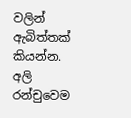වලින් ඇබිත්තක් කියන්න. අලි රන්චුවෙම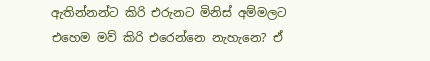ඇතින්නන්ට කිරි එරුනට මිනිස් අම්මලට එහෙම මව් කිරි එරෙන්නෙ නැහැනෙ? ඒ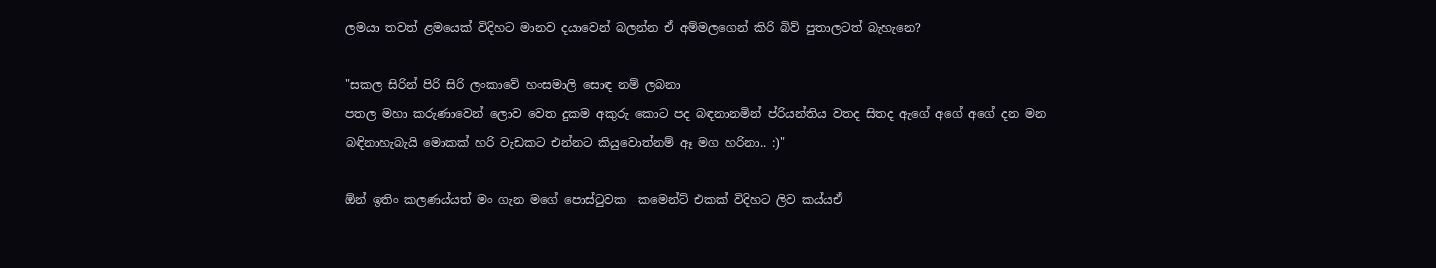ලමයා තවත් ළමයෙක් විදිහට මානව දයාවෙන් බලන්න ඒ අම්මලගෙන් කිරි බිව් පුතාලටත් බැහැනෙ?

"සකල සිරින් පිරි සිරි ලංකාවේ හංසමාලි සොඳ නම් ලබනා
පතල මහා කරුණාවෙන් ලොව වෙත දුකම අකුරු කොට පද බඳනානමින් ප්රියන්තිය වතද සිතද ඇගේ අගේ අගේ දන මන බඳිනාහැබැයි මොකක් හරි වැඩකට එන්නට කියුවොත්නම් ඈ මග හරිනා.. :)"

ඕන් ඉතිං කලණය්යත් මං ගැන මගේ පොස්ටුවක  කමෙන්ට් එකක් විදිහට ලිව කය්යඒ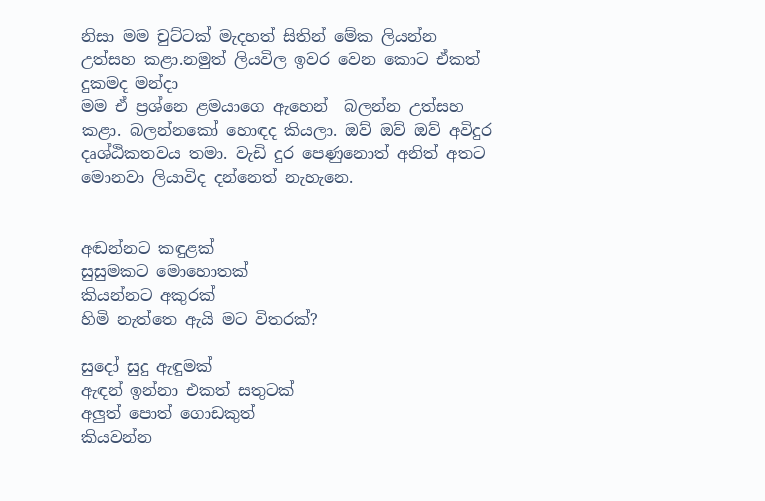නිසා මම චුට්ටක් මැදහත් සිතින් මේක ලියන්න උත්සහ කළා.නමුත් ලියවිල ඉවර වෙන කොට ඒකත් දුකමද මන්දා
මම ඒ ප්‍රශ්නෙ ළමයාගෙ ඇහෙන්  බලන්න උත්සහ කළා. බලන්නකෝ හොඳද කියලා. ඔව් ඔව් ඔව් අවිදුර දෘශ්ඨිකතවය තමා. වැඩි දුර පෙණුනොත් අනිත් අතට මොනවා ලියාවිද දන්නෙත් නැහැනෙ.


අඬන්නට කඳුළක්
සුසුමකට මොහොතක්
කියන්නට අකුරක්
හිමි නැත්තෙ ඇයි මට විතරක්?

සුදෝ සුදු ඇඳුමක්
ඇඳන් ඉන්නා එකත් සතුටක්
අලුත් පොත් ගොඩකුත්
කියවන්න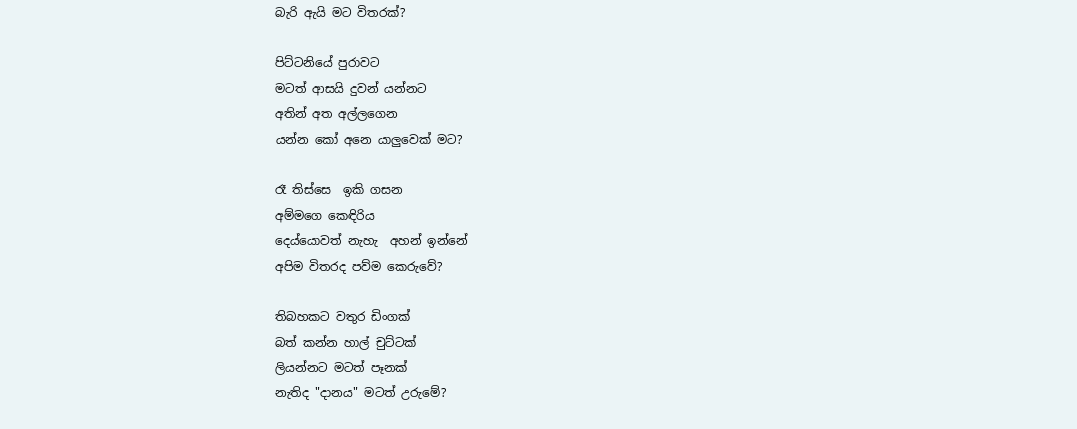බැරි ඇයි මට විතරක්?

පිට්ටනියේ පුරාවට
මටත් ආසයි දුවන් යන්නට
අතින් අත අල්ලගෙන
යන්න කෝ අනෙ යාලුවෙක් මට?

රෑ තිස්සෙ  ඉකි ගසන
අම්මගෙ කෙඳිරිය
දෙය්යොවත් නැහැ  අහන් ඉන්නේ
අපිම විතරද පව්ම කෙරුවේ?

තිබහකට වතුර ඩිංගක්
බත් කන්න හාල් චුට්ටක්
ලියන්නට මටත් පෑනක්
නැතිද "දානය" මටත් උරුමේ?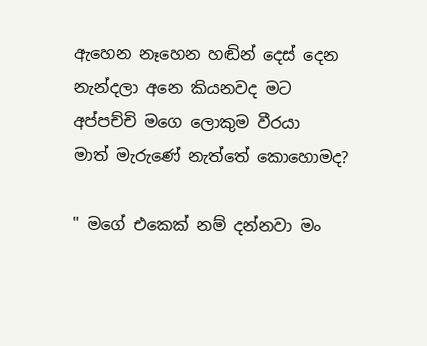ඇහෙන නෑහෙන හඬින් දෙස් දෙන
නැන්දලා අනෙ කියනවද මට
අප්පච්චි මගෙ ලොකුම වීරයා
මාත් මැරුණේ නැත්තේ කොහොමද?

" මගේ එකෙක් නම් දන්නවා මං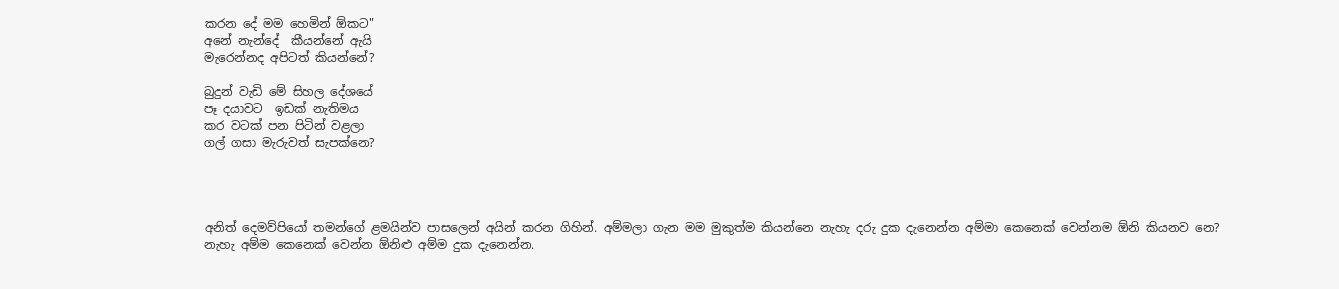කරන දේ මම හෙමින් ඕකට"
අනේ නැන්දේ  කීයන්නේ ඇයි
මැරෙන්නද අපිටත් කියන්නේ?

බුදුන් වැඩි මේ සිහල දේශයේ
පෑ දයාවට  ඉඩක් නැතිමය
කර වටක් පන පිටින් වළලා
ගල් ගසා මැරුවත් සැපක්නෙ?




අනිත් දෙමව්පියෝ තමන්ගේ ළමයින්ව පාසලෙන් අයින් කරන ගිහින්. අම්මලා ගැන මම මුකුත්ම කියන්නෙ නැහැ දරු දුක දැනෙන්න අම්මා කෙනෙක් වෙන්නම ඕනි කියනව නෙ? නැහැ අම්ම කෙනෙක් වෙන්න ඕනිළු අම්ම දුක දැනෙන්න.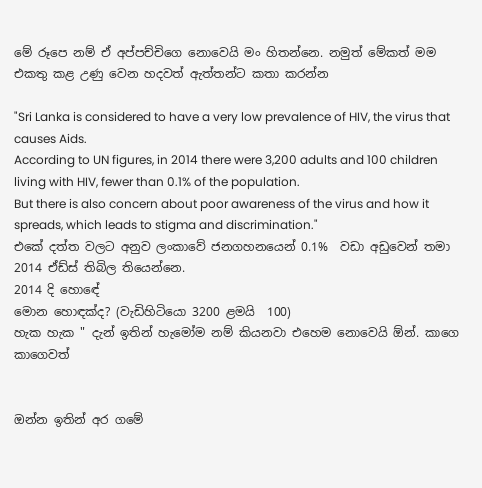මේ රූපෙ නම් ඒ අප්පච්චිගෙ නොවෙයි මං හිතන්නෙ. නමුත් මේකත් මම එකතු කළ උණු වෙන හදවත් ඇත්තන්ට කතා කරන්න

"Sri Lanka is considered to have a very low prevalence of HIV, the virus that causes Aids.
According to UN figures, in 2014 there were 3,200 adults and 100 children living with HIV, fewer than 0.1% of the population.
But there is also concern about poor awareness of the virus and how it spreads, which leads to stigma and discrimination."
එකේ දත්ත වලට අනුව ලංකාවේ ජනගහනයෙන් 0.1%  වඩා අඩුවෙන් තමා 2014 ඒඩ්ස් තිබිල තියෙන්නෙ.
2014 දි හොඳේ
මොන හොඳක්ද? (වැඩිහිටියො 3200 ළමයි  100)
හැක හැක " දැන් ඉතින් හැමෝම නම් කියනවා එහෙම නොවෙයි ඕන්. කාගෙ කාගෙවත්


ඔන්න ඉතින් අර ගමේ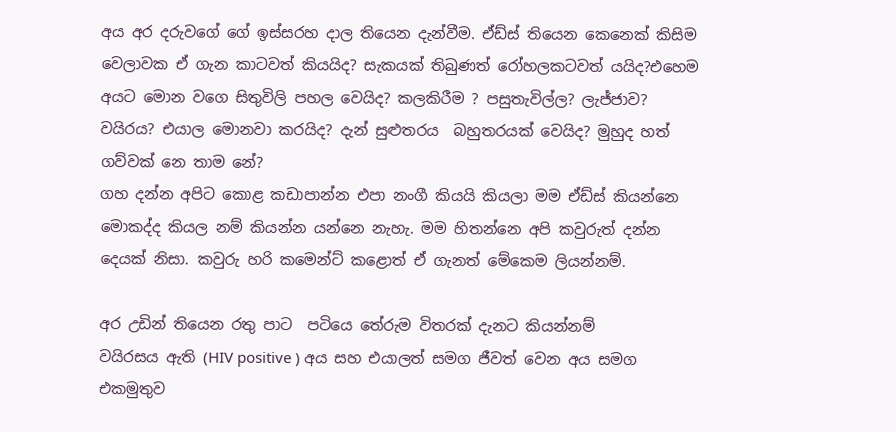අය අර දරුවගේ ගේ ඉස්සරහ දාල තියෙන දැන්වීම. ඒඩ්ස් තියෙන කෙනෙක් කිසිම වෙලාවක ඒ ගැන කාටවත් කියයිද? සැකයක් තිබුණත් රෝහලකටවත් යයිද?එහෙම අයට මොන වගෙ සිතුවිලි පහල වෙයිද? කලකිරීම ? පසුතැවිල්ල? ලැජ්ජාව? වයිරය? එයාල මොනවා කරයිද? දැන් සුළුතරය  බහුතරයක් වෙයිද? මුහුද හත් ගව්වක් නෙ තාම නේ?
ගහ දන්න අපිට කොළ කඩාපාන්න එපා නංගී කියයි කියලා මම ඒඩ්ස් කියන්නෙ මොකද්ද කියල නම් කියන්න යන්නෙ නැහැ. මම හිතන්නෙ අපි කවුරුත් දන්න දෙයක් නිසා. කවුරු හරි කමෙන්ට් කළොත් ඒ ගැනත් මේකෙම ලියන්නම්.

අර උඩින් තියෙන රතු පාට  පටියෙ තේරුම විතරක් දැනට කියන්නම්
වයිරසය ඇති (HIV positive ) අය සහ එයාලත් සමග ජීවත් වෙන අය සමග එකමුතුව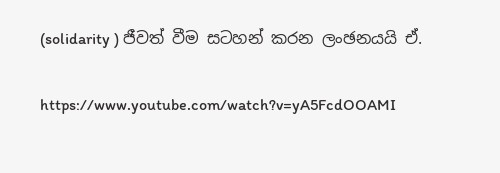(solidarity ) ජීවත් වීම සටහන් කරන ලංඡනයයි ඒ.

https://www.youtube.com/watch?v=yA5FcdOOAMI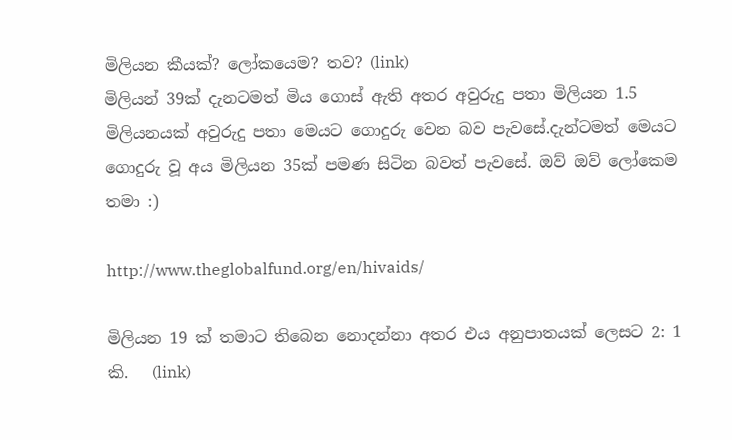මිලියන කීයක්? ලෝකයෙම? තව? (link)
මිලියන් 39ක් දැනටමත් මිය ගොස් ඇති අතර අවුරුදු පතා මිලියන 1.5 මිලියනයක් අවුරුදු පතා මෙයට ගොදුරු වෙන බව පැවසේ.දැන්ටමත් මෙයට ගොදුරු වූ අය මිලියන 35ක් පමණ සිටින බවත් පැවසේ. ඔව් ඔව් ලෝකෙම තමා :)

http://www.theglobalfund.org/en/hivaids/

මිලියන 19 ක් තමාට තිබෙන නොදන්නා අතර එය අනුපාතයක් ලෙසට 2: 1 කි.   (link)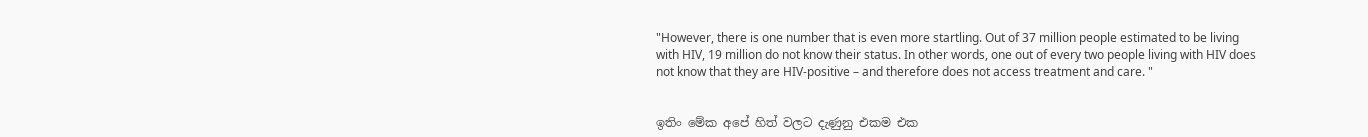"However, there is one number that is even more startling. Out of 37 million people estimated to be living with HIV, 19 million do not know their status. In other words, one out of every two people living with HIV does not know that they are HIV-positive – and therefore does not access treatment and care. "


ඉතිං මේක අපේ හිත් වලට දැණුනු එකම එක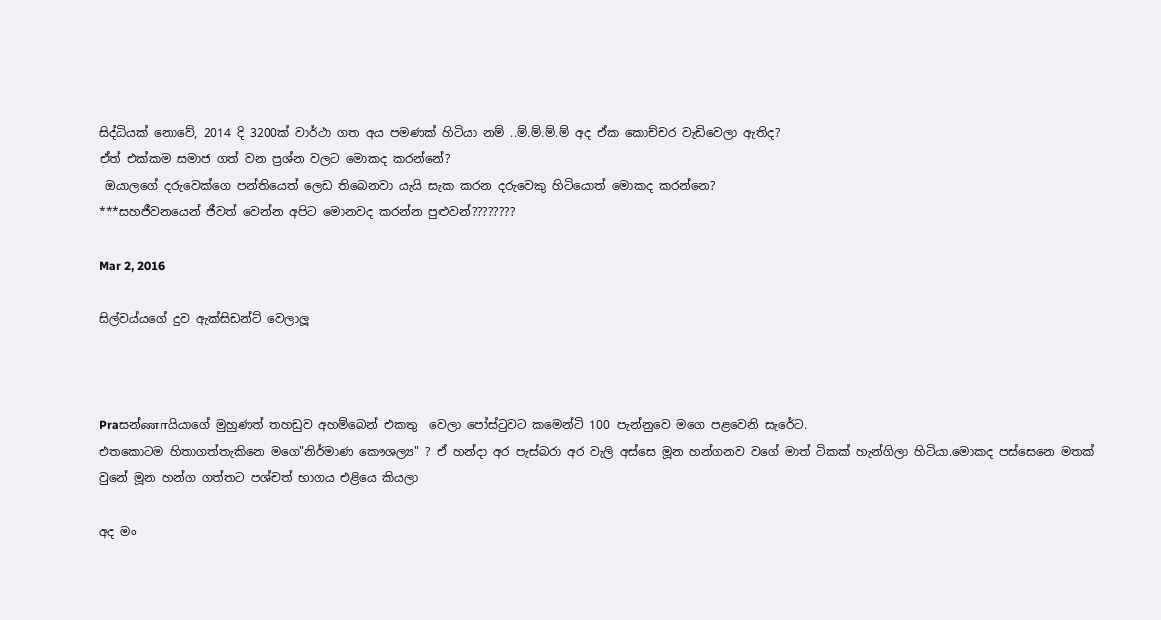සිද්ධියක් නොවේ, 2014 දි 3200ක් වාර්ථා ගත අය පමණක් හිටියා නම් ..ම්.ම්.ම්.ම් අද ඒක කොච්චර වැඩිවෙලා ඇතිද?
ඒත් එක්කම සමාජ ගත් වන ප්‍රශ්න වලට මොකද කරන්නේ?
 ඔයාලගේ දරුවෙක්ගෙ පන්තියෙත් ලෙඩ තිබෙනවා යැයි සැක කරන දරුවෙකු හිටියොත් මොකද කරන්නෙ?
***සහජීවනයෙන් ජීවත් වෙන්න අපිට මොනවද කරන්න පුළුවන්????????

Mar 2, 2016

සිල්වය්යගේ දුව ඇක්සිඩන්ට් වෙලාලූ



Praසන්ணாයියාගේ මුහුණත් තහඩුව අහම්බෙන් එකතු  වෙලා පෝස්ටුවට කමෙන්ටි 100 පැන්නුවෙ මගෙ පළවෙනි සැරේට.
එතකොටම හිතාගත්තැකිනෙ මගෙ"නිර්මාණ කෞශල්‍ය" ? ඒ හන්දා අර පැස්බරා අර වැලි අස්සෙ මූන හන්ගනව වගේ මාත් ටිකක් හැන්ගිලා හිටියා.මොකද පස්සෙනෙ මතක් වුනේ මූන හන්ග ගත්තට පශ්චත් භාගය එළියෙ කියලා

අද මං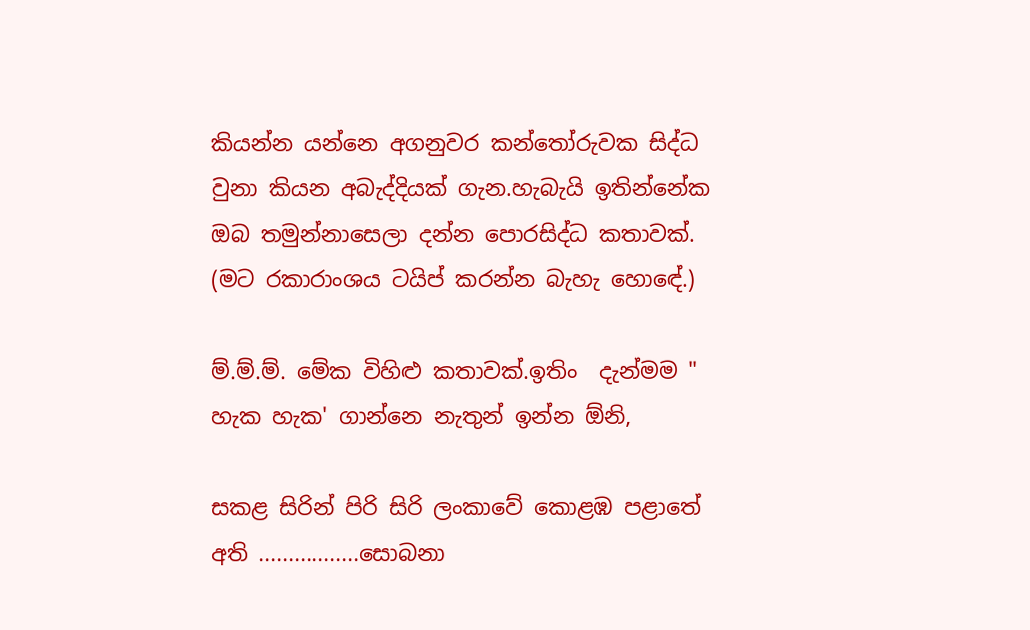කියන්න යන්නෙ අගනුවර කන්තෝරුවක සිද්ධ වුනා කියන අබැද්දියක් ගැන.හැබැයි ඉතින්නේක ඔබ තමුන්නාසෙලා දන්න පොරසිද්ධ කතාවක්. (මට රකාරාංශය ටයිප් කරන්න බැහැ හොඳේ.)

ම්.ම්.ම්. මේක විහිළු කතාවක්.ඉතිං  දැන්මම " හැක හැක' ගාන්නෙ නැතුන් ඉන්න ඕනි,

සකළ සිරින් පිරි සිරි ලංකාවේ කොළඹ පළාතේ අති .................සොබනා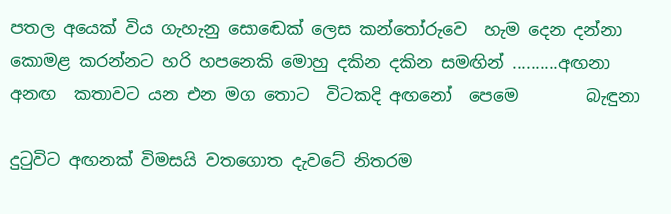පතල අයෙක් විය ගැහැනු සොඬෙක් ලෙස කන්තෝරුවෙ  හැම දෙන දන්නා
කොමළ කරන්නට හරි හපනෙකි මොහු දකින දකින සමඟින් ..........අඟනා
අනඟ  කතාවට යන එන මග තොට  විටකදි අඟනෝ  පෙමෙ        බැඳුනා

දුටුවිට අඟනක් විමසයි වතගොත දැවටේ නිතරම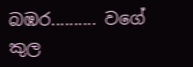බඹර.......... වගේ
කුල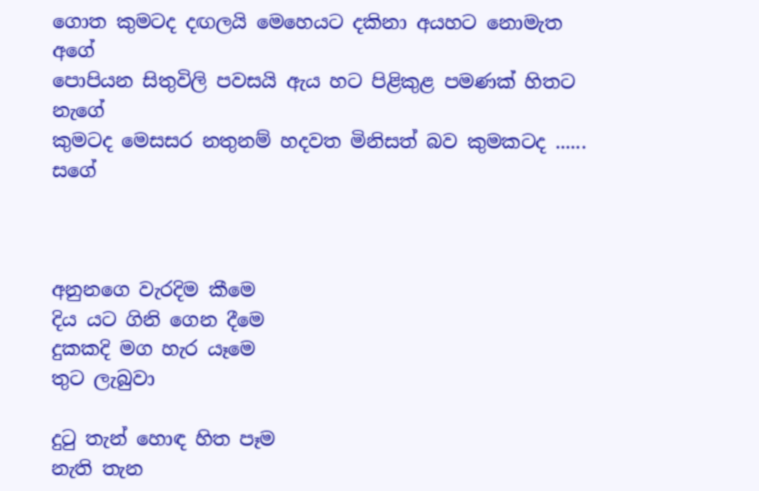ගොත කුමටද දඟලයි මෙහෙයට දකිනා අයහට නොමැත අගේ
පොපියන සිතුවිලි පවසයි ඇය හට පිළිකුළ පමණක් හිතට නැගේ
කුමටද මෙසසර නතුනම් හදවත මිනිසත් බව කුමකටද ...... සගේ



අනුනගෙ වැරදිම කීමෙ
දිය යට ගිනි ගෙන දීමෙ
දුකකදි මග හැර යෑමෙ
තුට ලැබුවා

දුටු තැන් හොඳ හිත පෑම
නැති තැන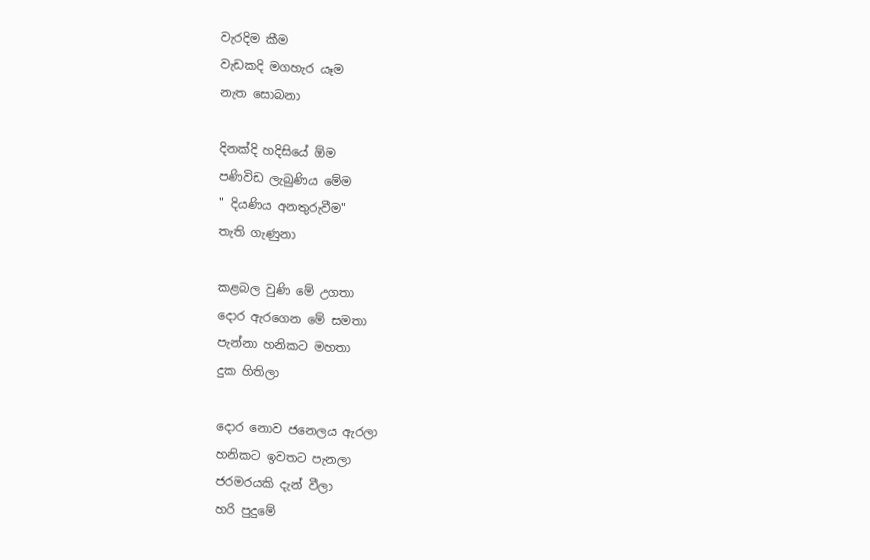වැරදිම කීම
වැඩකදි මගහැර යෑම
නැත සොබනා

දිනක්දි හදිසියේ ඕම
පණිවිඩ ලැබුණිය මේම
" දියණිය අනතුරුවීම"
තැති ගැණුනා

කළබල වුණි මේ උගතා
දොර ඇරගෙන මේ සමතා
පැන්නා හනිකට මහතා
දුක හිතිලා

දොර නොව ජනෙලය ඇරලා
හනිකට ඉවතට පැනලා
ජරමරයකි දැන් වීලා
හරි පුදුමේ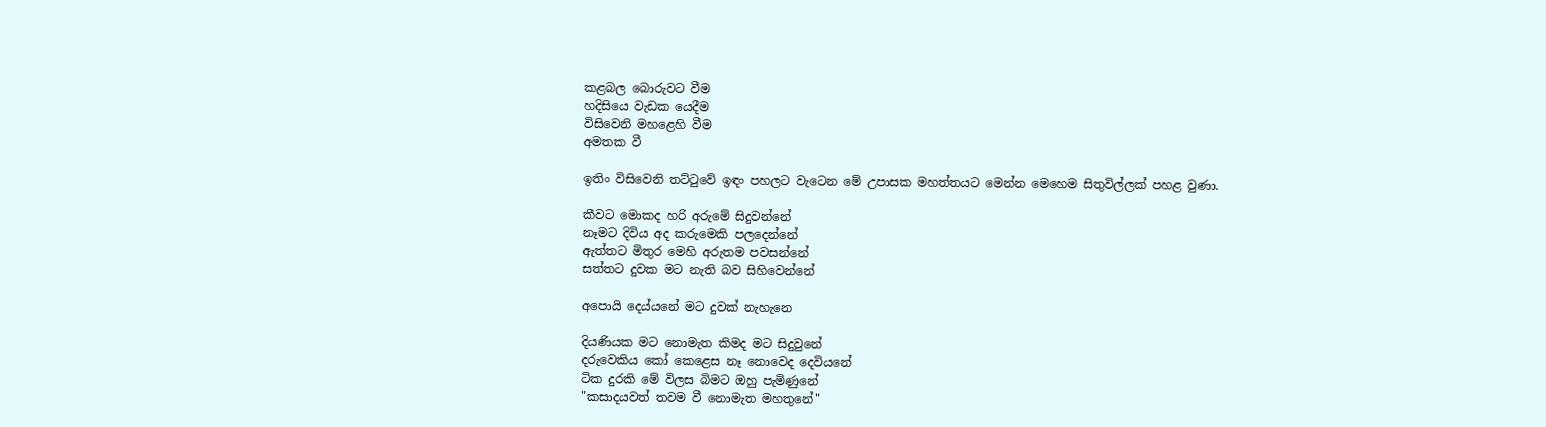කළබල බොරුවට වීම
හදිසියෙ වැඩක යෙදීම
විසිවෙනි මහළෙහි වීම
අමතක වී

ඉතිං විසිවෙනි තට්ටුවේ ඉඳං පහලට වැටෙන මේ උපාසක මහත්තයට මෙන්න මෙහෙම සිතුවිල්ලක් පහළ වුණා.

කීවට මොකද හරි අරුමේ සිදුවන්නේ
නෑමට දිවිය අද කරුමෙකි පලදෙන්නේ
ඇත්තට මිතුර මෙහි අරුතම පවසන්නේ
සත්තට දුවක මට නැති බව සිහිවෙන්නේ

අපොයි දෙය්යනේ මට දුවක් නැහැනෙ

දියණියක මට නොමැත කිමද මට සිදුවුනේ
දරුවෙකිය කෝ කෙළෙස නෑ නොවෙද දෙවියනේ
ටික දුරකි මේ විලස බිමට ඔහු පැමිණුනේ
"කසාදයවත් තවම වී නොමැත මහතුනේ"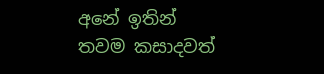අනේ ඉතින් තවම කසාදවත්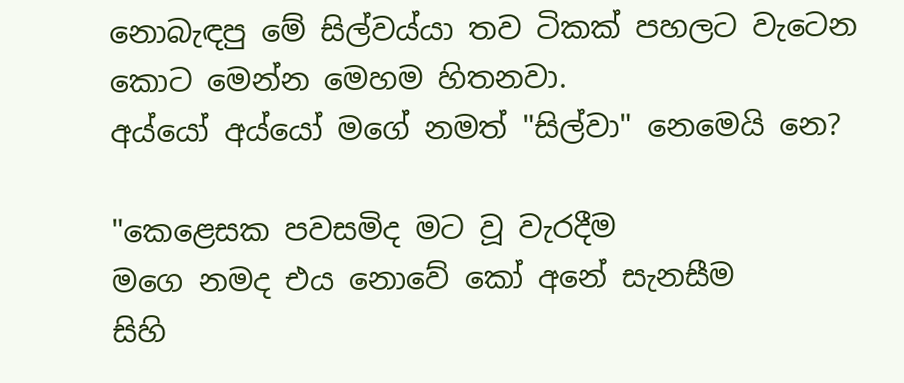නොබැඳපු මේ සිල්වය්යා තව ටිකක් පහලට වැටෙන කොට මෙන්න මෙහම හිතනවා.
අය්යෝ අය්යෝ මගේ නමත් "සිල්වා" නෙමෙයි නෙ?

"කෙළෙසක පවසමිද මට වූ වැරදීම
මගෙ නමද එය නොවේ කෝ අනේ සැනසීම
සිහි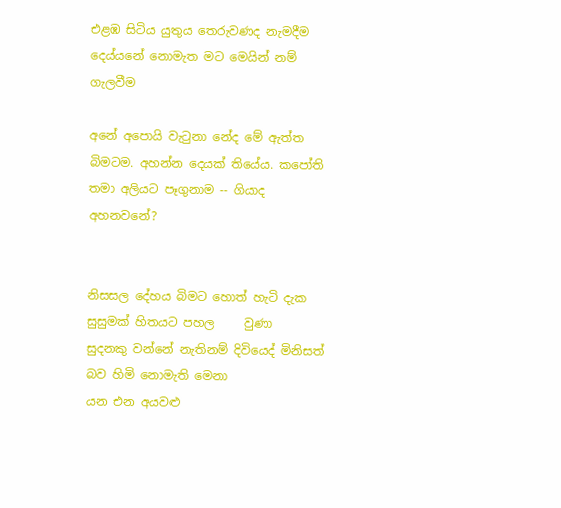එළඹ සිටිය යුතුය තෙරුවණද නැමදීම
දෙය්යනේ නොමැත මට මෙයින් නම් ගැලවීම

අනේ අපොයි වැටුනා නේද මේ ඇත්ත බිමටම. අහන්න දෙයක් තියේය. කපෝති තමා අලියට පෑගුනාම -- ගියාද අහනවනේ?


නිසසල දේහය බිමට හොත් හැටි දැක සුසුමක් හිතයට පහල     වුණා
සුදනකු වන්නේ නැතිනම් දිවියෙද් මිනිසත් බව හිමි නොමැති මෙනා
යන එන අයවළු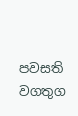පවසති වගතුග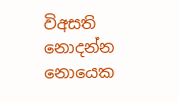විඅසති නොදන්න නොයෙක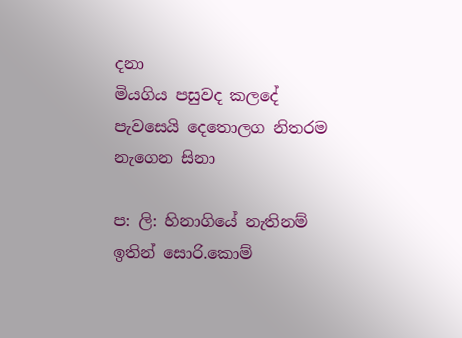දනා
මියගිය පසුවද කලදේ පැවසෙයි දෙතොලග නිතරම නැගෙන සිනා

ප: ලි: හිනාගියේ නැතිනම් ඉතින් සොරි.කොම්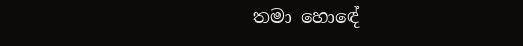තමා හොඳේ